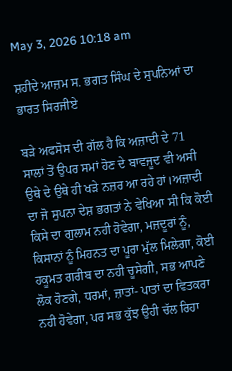May 3, 2026 10:18 am

ਸ਼ਹੀਦੇ ਆਜ਼ਮ ਸ. ਭਗਤ ਸਿੰਘ ਦੇ ਸੁਪਨਿਆਂ ਦਾ ਭਾਰਤ ਸਿਰਜੀਏ

ਬੜੇ ਅਫਸੋਸ ਦੀ ਗੱਲ ਹੈ ਕਿ ਅਜ਼ਾਦੀ ਦੇ 71 ਸਾਲਾਂ ਤੋਂ ਉਪਰ ਸਮਾਂ ਹੋਣ ਦੇ ਬਾਵਜੂਦ ਵੀ ਅਸੀ ਉਥੇ ਦੇ ਉਥੇ ਹੀ ਖੜੇ ਨਜ਼ਰ ਆ ਰਹੇ ਹਾਂ।ਅਜ਼ਾਦੀ ਦਾ ਜੋ ਸੁਪਨਾ ਦੇਸ਼ ਭਗਤਾਂ ਨੇ ਵੇਖਿਆ ਸੀ ਕਿ ਕੋਈ ਕਿਸੇ ਦਾ ਗੁਲਾਮ ਨਹੀ ਹੋਵੇਗਾ, ਮਜ਼ਦੂਰਾਂ ਨੂੰ, ਕਿਸਾਨਾਂ ਨੂੰ ਮਿਹਨਤ ਦਾ ਪੂਰਾ ਮੁੱਲ ਮਿਲੇਗਾ, ਕੋਈ ਹਕੂਮਤ ਗਰੀਬ ਦਾ ਨਹੀ ਚੂਸੇਗੀ, ਸਭ ਆਪਣੇ ਲੋਕ ਹੋਣਗੇ, ਧਰਮਾਂ, ਜ਼ਾਤਾਂ- ਪਾਤਾਂ ਦਾ ਵਿਤਕਰਾ ਨਹੀ ਹੋਵੇਗਾ, ਪਰ ਸਭ ਕੁੱਝ ਉਹੀ ਚੱਲ ਰਿਹਾ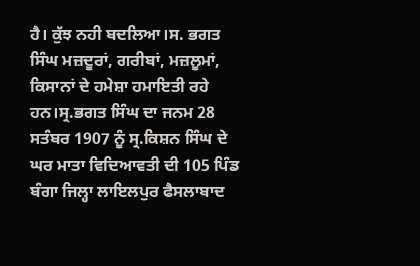ਹੈ। ਕੁੱਝ ਨਹੀ ਬਦਲਿਆ।ਸ. ਭਗਤ ਸਿੰਘ ਮਜ਼ਦੂਰਾਂ, ਗਰੀਬਾਂ, ਮਜ਼ਲੂਮਾਂ, ਕਿਸਾਨਾਂ ਦੇ ਹਮੇਸ਼ਾ ਹਮਾਇਤੀ ਰਹੇ ਹਨ।ਸ੍ਰ.ਭਗਤ ਸਿੰਘ ਦਾ ਜਨਮ 28 ਸਤੰਬਰ 1907 ਨੂੰ ਸ੍ਰ.ਕਿਸ਼ਨ ਸਿੰਘ ਦੇ ਘਰ ਮਾਤਾ ਵਿਦਿਆਵਤੀ ਦੀ 105 ਪਿੰਡ ਬੰਗਾ ਜਿਲ੍ਹਾ ਲਾਇਲਪੁਰ ਫੈਸਲਾਬਾਦ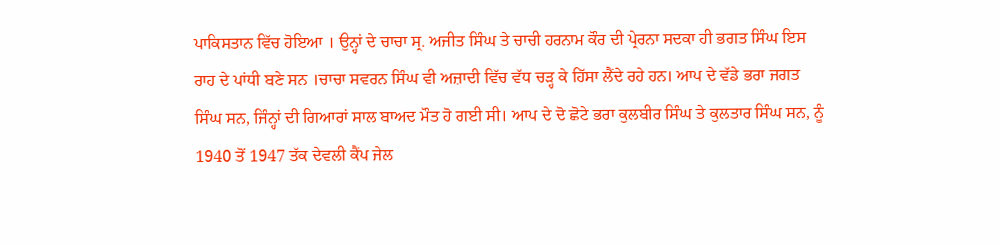ਪਾਕਿਸਤਾਨ ਵਿੱਚ ਹੋਇਆ । ਉਨ੍ਹਾਂ ਦੇ ਚਾਚਾ ਸ੍ਰ. ਅਜੀਤ ਸਿੰਘ ਤੇ ਚਾਚੀ ਹਰਨਾਮ ਕੌਰ ਦੀ ਪ੍ਰੇਰਨਾ ਸਦਕਾ ਹੀ ਭਗਤ ਸਿੰਘ ਇਸ ਰਾਹ ਦੇ ਪਾਂਧੀ ਬਣੇ ਸਨ ।ਚਾਚਾ ਸਵਰਨ ਸਿੰਘ ਵੀ ਅਜ਼ਾਦੀ ਵਿੱਚ ਵੱਧ ਚੜ੍ਹ ਕੇ ਹਿੱਸਾ ਲੈਂਦੇ ਰਹੇ ਹਨ। ਆਪ ਦੇ ਵੱਡੇ ਭਰਾ ਜਗਤ ਸਿੰਘ ਸਨ, ਜਿੰਨ੍ਹਾਂ ਦੀ ਗਿਆਰਾਂ ਸਾਲ ਬਾਅਦ ਮੌਤ ਹੋ ਗਈ ਸੀ। ਆਪ ਦੇ ਦੋ ਛੋਟੇ ਭਰਾ ਕੁਲਬੀਰ ਸਿੰਘ ਤੇ ਕੁਲਤਾਰ ਸਿੰਘ ਸਨ, ਨੂੰ 1940 ਤੋਂ 1947 ਤੱਕ ਦੇਵਲੀ ਕੈਂਪ ਜੇਲ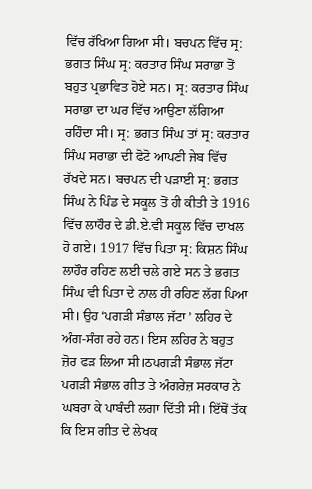ਵਿੱਚ ਰੱਖਿਆ ਗਿਆ ਸੀ। ਬਚਪਨ ਵਿੱਚ ਸ੍ਰ: ਭਗਤ ਸਿੰਘ ਸ੍ਰ: ਕਰਤਾਰ ਸਿੰਘ ਸਰਾਭਾ ਤੋਂ ਬਹੁਤ ਪ੍ਰਭਾਵਿਤ ਹੋਏ ਸਨ। ਸ੍ਰ: ਕਰਤਾਰ ਸਿੰਘ ਸਰਾਭਾ ਦਾ ਘਰ ਵਿੱਚ ਆਉਣਾ ਲੱਗਿਆ ਰਹਿੰਦਾ ਸੀ। ਸ੍ਰ: ਭਗਤ ਸਿੰਘ ਤਾਂ ਸ੍ਰ: ਕਰਤਾਰ ਸਿੰਘ ਸਰਾਭਾ ਦੀ ਫੋਟੋ ਆਪਣੀ ਜੇਬ ਵਿੱਚ ਰੱਖਦੇ ਸਨ। ਬਚਪਨ ਦੀ ਪੜਾਈ ਸ੍ਰ: ਭਗਤ ਸਿੰਘ ਨੇ ਪਿੰਡ ਦੇ ਸਕੂਲ ਤੋਂ ਹੀ ਕੀਤੀ ਤੇ 1916 ਵਿੱਚ ਲਾਹੌਰ ਦੇ ਡੀ.ਏ.ਵੀ ਸਕੂਲ ਵਿੱਚ ਦਾਖਲ ਹੋ ਗਏ। 1917 ਵਿੱਚ ਪਿਤਾ ਸ੍ਰ: ਕਿਸ਼ਨ ਸਿੰਘ ਲਾਹੌਰ ਰਹਿਣ ਲਈ ਚਲੇ ਗਏ ਸਨ ਤੇ ਭਗਤ ਸਿੰਘ ਵੀ ਪਿਤਾ ਦੇ ਨਾਲ ਹੀ ਰਹਿਣ ਲੱਗ ਪਿਆ ਸੀ। ਉਹ ‘ਪਗੜੀ ਸੰਭਾਲ ਜੱਟਾ ’ ਲਹਿਰ ਦੇ ਅੰਗ-ਸੰਗ ਰਹੇ ਹਨ। ਇਸ ਲਹਿਰ ਨੇ ਬਹੁਤ ਜ਼ੋਰ ਫੜ ਲਿਆ ਸੀ।ਠਪਗੜੀ ਸੰਭਾਲ ਜੱਟਾ ਪਗੜੀ ਸੰਭਾਲ ਗੀਤ ਤੇ ਅੰਗਰੇਜ਼ ਸਰਕਾਰ ਨੇ ਘਬਰਾ ਕੇ ਪਾਬੰਦੀ ਲਗਾ ਦਿੱਤੀ ਸੀ। ਇੱਥੋਂ ਤੱਕ ਕਿ ਇਸ ਗੀਤ ਦੇ ਲੇਖਕ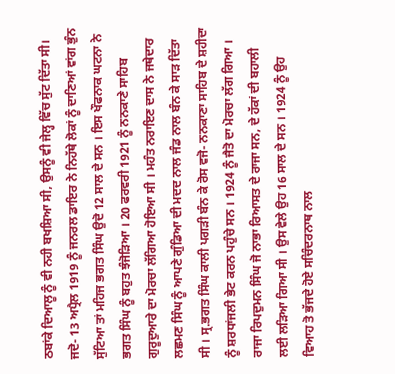ਠਬਾਂਕੇ ਦਿਆਲੂ ਨੂੰ ਵੀ ਨਹੀ ਬਖਸ਼ਿਆ ਸੀ, ਉਸਨੂੰ ਵੀ ਜੇਲ੍ਹ ਵਿੱਚ ਸੁੱਟ ਦਿੱਤਾ ਸੀ। ਜਦੋ- 13 ਅਪ੍ਰੈਲ 1919 ਨੂੰ ਜਨਰਲ ਡਾਇਰ ਨੇ ਨਿਹੱਥੇ ਲੋਕਾਂ ਨੂੰ ਦਾਣਿਆਂ ਵਾਂਗ ਭੁੰਨ ਸੁੱਟਿਆ ਤਾਂ ਮਹਿਜ ਭਗਤ ਸਿੰਘ ਉਦੋ 12 ਸਾਲ ਦੇ ਸਨ । ਇਸ ਖੌਫਨਾਕ ਘਟਨਾ ਨੇ ਭਗਤ ਸਿੰਘ ਨੂੰ ਬਹੁਤ ਝੰਜੋੜਿਆ । 20 ਫਰਵਰੀ 1921 ਨੂੰ ਨਨਕਾਣੇ ਸਾਹਿਬ ਗੁਰੂਦੁਆਰੇ ਦਾ ਮੋਰਚਾ ਲੱਗਿਆ ਹੋਇਆ ਸੀ । ਮਹੰਤ ਨਰਾਇਣ ਦਾਸ ਨੇ ਜਥੇਦਾਰ ਲਛਮਣ ਸਿੰਘ ਨੂੰ ਆਪਣੇ ਗੁੰਡਿਆ ਦੀ ਮਦਦ ਨਾਲ ਜੰਡ ਨਾਲ ਬੰਨ ਕੇ ਸਾੜ ਦਿੱਤਾ ਸੀ । ਸ੍ਰ.ਭਗਤ ਸਿੰਘ ਕਾਲੀ ਪਗੜੀ ਬੰਨ ਕੇ ਰੋਸ ਵਜੋ- ਨਨਕਾਣਾ ਸਾਹਿਬ ਦੇ ਸ਼ਹੀਦਾ ਨੂੰ ਸ਼ਰਧਾਂਜਲੀ ਭੇਟ ਕਰਨ ਪਹੁੰਚੇ ਸਨ । 1924 ਨੂੰ ਜੈਤੋ ਦਾ ਮੋਰਚਾ ਲੱਗ ਗਿਆ । ਰਾਜਾ ਰਿਪਦੁਮਨ ਸਿੰਘ ਜੋ ਨਾਭਾ ਰਿਆਸਤ ਦੇ ਰਾਜਾ ਸਨ, ਦੇ ਹੱਕਾਂ ਦੀ ਬਹਾਲੀ ਲਈ ਲੜਿਆ ਗਿਆ ਸੀ । ਉਸ ਵੇਲੇ ਉਹ 16 ਸਾਲ ਦੇ ਸਨ । 1924 ਨੂੰ ਉਹ ਵਿਆਹ ਤੋ ਭੱਜਦੇ ਹੋਏ ਸਚਿੰਦਰਨਾਥ ਨਾਲ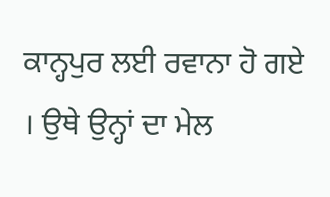ਕਾਨ੍ਹਪੁਰ ਲਈ ਰਵਾਨਾ ਹੋ ਗਏ । ਉਥੇ ਉਨ੍ਹਾਂ ਦਾ ਮੇਲ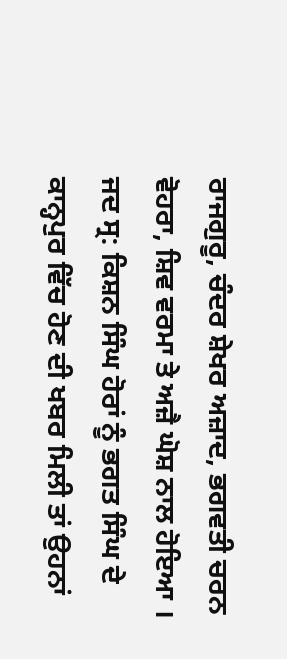ਰਾਜਗੁਰੂ, ਚੰਦਰ ਸ਼ੇਖਰ ਅਜ਼ਾਦ, ਭਗਵਤੀ ਚਰਨ ਵੋਹਰਾ, ਸ਼ਿਵ ਵਰਮਾ ਤੇ ਅਜ਼ੈ ਘੋਸ਼ ਨਾਲ ਹੋਇਆ । ਜਦ ਸ੍ਰ: ਕਿਸ਼ਨ ਸਿੰਘ ਹੋਰਾਂ ਨੂੰ ਭਗਤ ਸਿੰਘ ਦੇ ਕਾਨ੍ਹਪੁਰ ਵਿੱਚ ਹੋਣ ਦੀ ਖਬਰ ਮਿਲੀ ਤਾਂ ਉਹਨਾਂ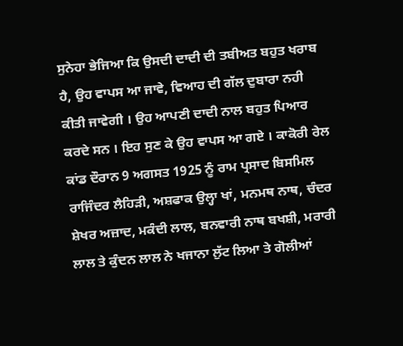ਸੁਨੇਹਾ ਭੇਜਿਆ ਕਿ ਉਸਦੀ ਦਾਦੀ ਦੀ ਤਬੀਅਤ ਬਹੁਤ ਖਰਾਬ ਹੈ, ਉਹ ਵਾਪਸ ਆ ਜਾਵੇ, ਵਿਆਹ ਦੀ ਗੱਲ ਦੁਬਾਰਾ ਨਹੀ ਕੀਤੀ ਜਾਵੇਗੀ । ਉਹ ਆਪਣੀ ਦਾਦੀ ਨਾਲ ਬਹੁਤ ਪਿਆਰ ਕਰਦੇ ਸਨ । ਇਹ ਸੁਣ ਕੇ ਉਹ ਵਾਪਸ ਆ ਗਏ । ਕਾਕੋਰੀ ਰੇਲ ਕਾਂਡ ਦੌਰਾਨ 9 ਅਗਸਤ 1925 ਨੂੰ ਰਾਮ ਪ੍ਰਸਾਦ ਬਿਸਮਿਲ ਰਾਜਿੰਦਰ ਲੈਹਿੜੀ, ਅਸ਼ਫਾਕ ਉਲ੍ਹਾ ਖਾਂ, ਮਨਮਥ ਨਾਥ, ਚੰਦਰ ਸ਼ੇਖਰ ਅਜ਼ਾਦ, ਮਕੰਦੀ ਲਾਲ, ਬਨਵਾਰੀ ਨਾਥ ਬਖਸ਼ੀ, ਮਰਾਰੀ ਲਾਲ ਤੇ ਕੁੰਦਨ ਲਾਲ ਨੇ ਖਜਾਨਾ ਲੁੱਟ ਲਿਆ ਤੇ ਗੋਲੀਆਂ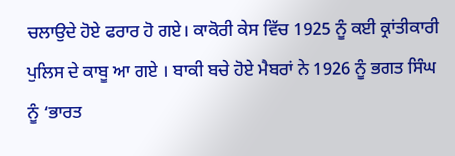ਚਲਾਉਦੇ ਹੋਏ ਫਰਾਰ ਹੋ ਗਏ। ਕਾਕੋਰੀ ਕੇਸ ਵਿੱਚ 1925 ਨੂੰ ਕਈ ਕ੍ਰਾਂਤੀਕਾਰੀ ਪੁਲਿਸ ਦੇ ਕਾਬੂ ਆ ਗਏ । ਬਾਕੀ ਬਚੇ ਹੋਏ ਮੈਬਰਾਂ ਨੇ 1926 ਨੂੰ ਭਗਤ ਸਿੰਘ ਨੂੰ ‘ਭਾਰਤ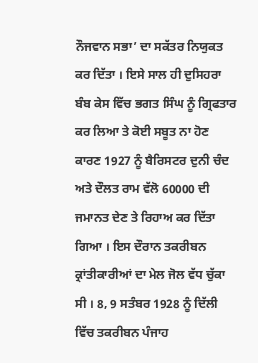ਨੌਜਵਾਨ ਸਭਾ’ ਦਾ ਸਕੱਤਰ ਨਿਯੁਕਤ ਕਰ ਦਿੱਤਾ । ਇਸੇ ਸਾਲ ਹੀ ਦੁਸਿਹਰਾ ਬੰਬ ਕੇਸ ਵਿੱਚ ਭਗਤ ਸਿੰਘ ਨੂੰ ਗ੍ਰਿਫਤਾਰ ਕਰ ਲਿਆ ਤੇ ਕੋਈ ਸਬੂਤ ਨਾ ਹੋਣ ਕਾਰਣ 1927 ਨੂੰ ਬੈਰਿਸਟਰ ਦੁਨੀ ਚੰਦ ਅਤੇ ਦੌਲਤ ਰਾਮ ਵੱਲੋ 60000 ਦੀ ਜਮਾਨਤ ਦੇਣ ਤੇ ਰਿਹਾਅ ਕਰ ਦਿੱਤਾ ਗਿਆ । ਇਸ ਦੌਰਾਨ ਤਕਰੀਬਨ ਕ੍ਰਾਂਤੀਕਾਰੀਆਂ ਦਾ ਮੇਲ ਜੋਲ ਵੱਧ ਚੁੱਕਾ ਸੀ । 8, 9 ਸਤੰਬਰ 1928 ਨੂੰ ਦਿੱਲੀ ਵਿੱਚ ਤਕਰੀਬਨ ਪੰਜਾਹ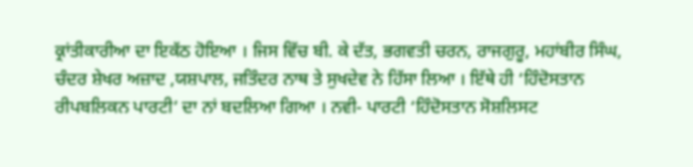ਕ੍ਰਾਂਤੀਕਾਰੀਆ ਦਾ ਇਕੱਠ ਹੋਇਆ । ਜਿਸ ਵਿੱਚ ਬੀ. ਕੇ ਦੱਤ, ਭਗਵਤੀ ਚਰਨ, ਰਾਜਗੁਰੂ, ਮਹਾਂਬੀਰ ਸਿੰਘ, ਚੰਦਰ ਸ਼ੇਖਰ ਅਜ਼ਾਦ ,ਯਸ਼ਪਾਲ, ਜਤਿੰਦਰ ਨਾਥ ਤੇ ਸੁਖਦੇਵ ਨੇ ਹਿੱਸਾ ਲਿਆ । ਇੱਥੇ ਹੀ ‘ਹਿੰਦੋਸਤਾਨ ਰੀਪਬਲਿਕਨ ਪਾਰਟੀ’ ਦਾ ਨਾਂ ਬਦਲਿਆ ਗਿਆ । ਨਵੀ- ਪਾਰਟੀ ‘ਹਿੰਦੋਸਤਾਨ ਸੋਸ਼ਲਿਸਟ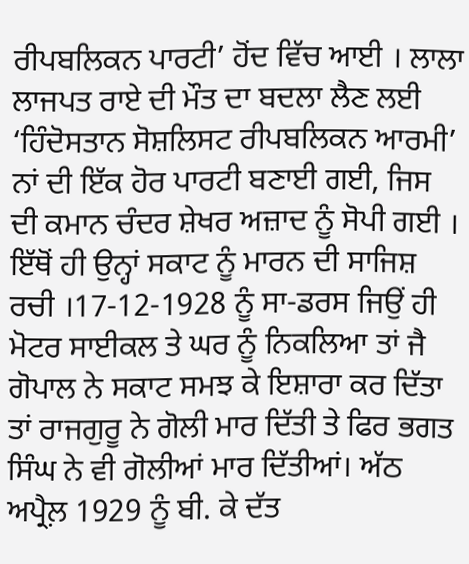ਰੀਪਬਲਿਕਨ ਪਾਰਟੀ’ ਹੋਂਦ ਵਿੱਚ ਆਈ । ਲਾਲਾ ਲਾਜਪਤ ਰਾਏ ਦੀ ਮੌਤ ਦਾ ਬਦਲਾ ਲੈਣ ਲਈ ‘ਹਿੰਦੋਸਤਾਨ ਸੋਸ਼ਲਿਸਟ ਰੀਪਬਲਿਕਨ ਆਰਮੀ’ ਨਾਂ ਦੀ ਇੱਕ ਹੋਰ ਪਾਰਟੀ ਬਣਾਈ ਗਈ, ਜਿਸ ਦੀ ਕਮਾਨ ਚੰਦਰ ਸ਼ੇਖਰ ਅਜ਼ਾਦ ਨੂੰ ਸੋਪੀ ਗਈ । ਇੱਥੋਂ ਹੀ ਉਨ੍ਹਾਂ ਸਕਾਟ ਨੂੰ ਮਾਰਨ ਦੀ ਸਾਜਿਸ਼ ਰਚੀ ।17-12-1928 ਨੂੰ ਸਾ-ਡਰਸ ਜਿਉਂ ਹੀ ਮੋਟਰ ਸਾਈਕਲ ਤੇ ਘਰ ਨੂੰ ਨਿਕਲਿਆ ਤਾਂ ਜੈ ਗੋਪਾਲ ਨੇ ਸਕਾਟ ਸਮਝ ਕੇ ਇਸ਼ਾਰਾ ਕਰ ਦਿੱਤਾ ਤਾਂ ਰਾਜਗੁਰੂ ਨੇ ਗੋਲੀ ਮਾਰ ਦਿੱਤੀ ਤੇ ਫਿਰ ਭਗਤ ਸਿੰਘ ਨੇ ਵੀ ਗੋਲੀਆਂ ਮਾਰ ਦਿੱਤੀਆਂ। ਅੱਠ ਅਪ੍ਰੈਲ਼ 1929 ਨੂੰ ਬੀ. ਕੇ ਦੱਤ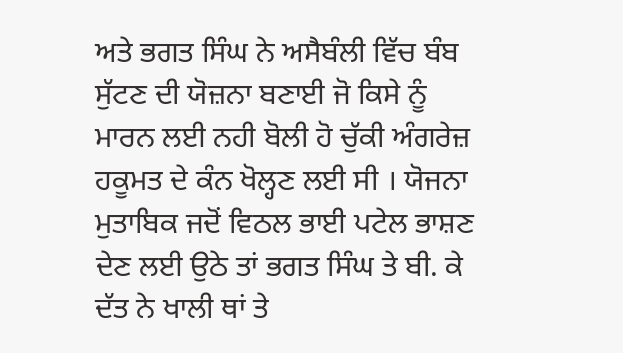ਅਤੇ ਭਗਤ ਸਿੰਘ ਨੇ ਅਸੈਬੰਲੀ ਵਿੱਚ ਬੰਬ ਸੁੱਟਣ ਦੀ ਯੋਜ਼ਨਾ ਬਣਾਈ ਜੋ ਕਿਸੇ ਨੂੰ ਮਾਰਨ ਲਈ ਨਹੀ ਬੋਲੀ ਹੋ ਚੁੱਕੀ ਅੰਗਰੇਜ਼ ਹਕੂਮਤ ਦੇ ਕੰਨ ਖੋਲ੍ਹਣ ਲਈ ਸੀ । ਯੋਜਨਾ ਮੁਤਾਬਿਕ ਜਦੋਂ ਵਿਠਲ ਭਾਈ ਪਟੇਲ ਭਾਸ਼ਣ ਦੇਣ ਲਈ ਉਠੇ ਤਾਂ ਭਗਤ ਸਿੰਘ ਤੇ ਬੀ. ਕੇ ਦੱਤ ਨੇ ਖਾਲੀ ਥਾਂ ਤੇ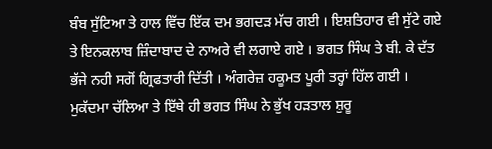ਬੰਬ ਸੁੱਟਿਆ ਤੇ ਹਾਲ ਵਿੱਚ ਇੱਕ ਦਮ ਭਗਦੜ ਮੱਚ ਗਈ । ਇਸ਼ਤਿਹਾਰ ਵੀ ਸੁੱਟੇ ਗਏ ਤੇ ਇਨਕਲਾਬ ਜ਼ਿੰਦਾਬਾਦ ਦੇ ਨਾਅਰੇ ਵੀ ਲਗਾਏ ਗਏ । ਭਗਤ ਸਿੰਘ ਤੇ ਬੀ. ਕੇ ਦੱਤ ਭੱਜੇ ਨਹੀ ਸਗੋਂ ਗ੍ਰਿਫਤਾਰੀ ਦਿੱਤੀ । ਅੰਗਰੇਜ਼ ਹਕੂਮਤ ਪੂਰੀ ਤਰ੍ਹਾਂ ਹਿੱਲ ਗਈ । ਮੁਕੱਦਮਾ ਚੱਲਿਆ ਤੇ ਇੱਥੇ ਹੀ ਭਗਤ ਸਿੰਘ ਨੇ ਭੁੱਖ ਹੜਤਾਲ ਸ਼ੁਰੂ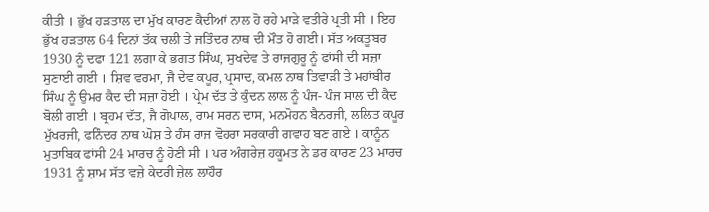ਕੀਤੀ । ਭੁੱਖ ਹੜਤਾਲ ਦਾ ਮੁੱਖ ਕਾਰਣ ਕੈਦੀਆਂ ਨਾਲ ਹੋ ਰਹੇ ਮਾੜੇ ਵਤੀਰੇ ਪ੍ਰਤੀ ਸੀ । ਇਹ ਭੁੱਖ ਹੜਤਾਲ 64 ਦਿਨਾਂ ਤੱਕ ਚਲੀ ਤੇ ਜਤਿੰਦਰ ਨਾਥ ਦੀ ਮੌਤ ਹੋ ਗਈ। ਸੱਤ ਅਕਤੂਬਰ 1930 ਨੂੰ ਦਫਾ 121 ਲਗਾ ਕੇ ਭਗਤ ਸਿੰਘ, ਸੁਖਦੇਵ ਤੇ ਰਾਜਗੁਰੂ ਨੂੰ ਫਾਂਸੀ ਦੀ ਸਜ਼ਾ ਸੁਣਾਈ ਗਈ । ਸ਼ਿਵ ਵਰਮਾ, ਜੈ ਦੇਵ ਕਪੂਰ, ਪ੍ਰਸਾਦ, ਕਮਲ ਨਾਥ ਤਿਵਾੜੀ ਤੇ ਮਹਾਂਬੀਰ ਸਿੰਘ ਨੂੰ ਉਮਰ ਕੈਦ ਦੀ ਸਜ਼ਾ ਹੋਈ । ਪ੍ਰੇਮ ਦੱਤ ਤੇ ਕੁੰਦਨ ਲਾਲ ਨੂੰ ਪੰਜ- ਪੰਜ ਸਾਲ ਦੀ ਕੈਦ ਬੋਲੀ ਗਈ । ਬ੍ਰਹਮ ਦੱਤ, ਜੈ ਗੋਪਾਲ, ਰਾਮ ਸਰਨ ਦਾਸ, ਮਨਮੋਹਨ ਬੈਨਰਜੀ, ਲਲਿਤ ਕਪੂਰ ਮੁੱਖਰਜੀ, ਫਨਿੰਦਰ ਨਾਥ ਘੋਸ਼ ਤੇ ਹੰਸ ਰਾਜ ਵੋਹਰਾ ਸਰਕਾਰੀ ਗਵਾਹ ਬਣ ਗਏ । ਕਾਨੂੰਨ ਮੁਤਾਬਿਕ ਫਾਂਸੀ 24 ਮਾਰਚ ਨੂੰ ਹੋਣੀ ਸੀ । ਪਰ ਅੰਗਰੇਜ਼ ਹਕੂਮਤ ਨੇ ਡਰ ਕਾਰਣ 23 ਮਾਰਚ 1931 ਨੂੰ ਸ਼ਾਮ ਸੱਤ ਵਜ਼ੇ ਕੇਦਰੀ ਜ਼ੇਲ ਲਾਹੌਰ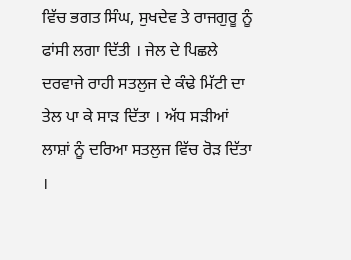ਵਿੱਚ ਭਗਤ ਸਿੰਘ, ਸੁਖਦੇਵ ਤੇ ਰਾਜਗੁਰੂ ਨੂੰ ਫਾਂਸੀ ਲਗਾ ਦਿੱਤੀ । ਜੇਲ ਦੇ ਪਿਛਲੇ ਦਰਵਾਜੇ ਰਾਹੀ ਸਤਲੁਜ ਦੇ ਕੰਢੇ ਮਿੱਟੀ ਦਾ ਤੇਲ ਪਾ ਕੇ ਸਾੜ ਦਿੱਤਾ । ਅੱਧ ਸੜੀਆਂ ਲਾਸ਼ਾਂ ਨੂੰ ਦਰਿਆ ਸਤਲੁਜ ਵਿੱਚ ਰੋੜ ਦਿੱਤਾ ।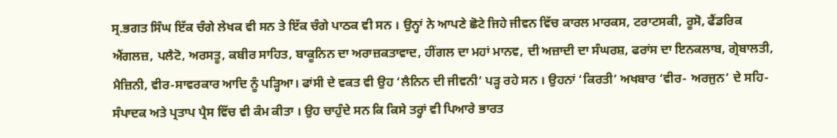ਸ੍ਰ.ਭਗਤ ਸਿੰਘ ਇੱਕ ਚੰਗੇ ਲੇਖਕ ਵੀ ਸਨ ਤੇ ਇੱਕ ਚੰਗੇ ਪਾਠਕ ਵੀ ਸਨ । ਉਨ੍ਹਾਂ ਨੇ ਆਪਣੇ ਛੋਟੇ ਜਿਹੇ ਜੀਵਨ ਵਿੱਚ ਕਾਰਲ ਮਾਰਕਸ, ਟਰਾਟਸਕੀ, ਰੂਸੋ, ਫੈਂਡਰਿਕ ਐਂਗਲਜ਼, ਪਲੈਟੋ, ਅਰਸਤੂ, ਕਬੀਰ ਸਾਹਿਤ, ਬਾਕੂਨਿਨ ਦਾ ਅਰਾਜ਼ਕਤਾਵਾਦ, ਹੀਂਗਲ ਦਾ ਮਹਾਂ ਮਾਨਵ, ਦੀ ਅਜ਼ਾਦੀ ਦਾ ਸੰਘਰਸ਼, ਫਰਾਂਸ ਦਾ ਇਨਕਲਾਬ, ਗ੍ਰੇਬਾਲਤੀ, ਮੈਜ਼ਿਨੀ, ਵੀਰ-ਸਾਵਰਕਾਰ ਆਦਿ ਨੂੰ ਪੜ੍ਹਿਆ। ਫਾਂਸੀ ਦੇ ਵਕਤ ਵੀ ਉਹ ‘ਲੈਨਿਨ ਦੀ ਜੀਵਨੀ’ ਪੜ੍ਹ ਰਹੇ ਸਨ । ਉਹਨਾਂ ‘ਕਿਰਤੀ’ ਅਖਬਾਰ ‘ਵੀਰ- ਅਰਜੁਨ’ ਦੇ ਸਹਿ- ਸੰਪਾਦਕ ਅਤੇ ਪ੍ਰਤਾਪ ਪ੍ਰੈਸ ਵਿੱਚ ਵੀ ਕੰਮ ਕੀਤਾ । ਉਹ ਚਾਹੁੰਦੇ ਸਨ ਕਿ ਕਿਸੇ ਤਰ੍ਹਾਂ ਵੀ ਪਿਆਰੇ ਭਾਰਤ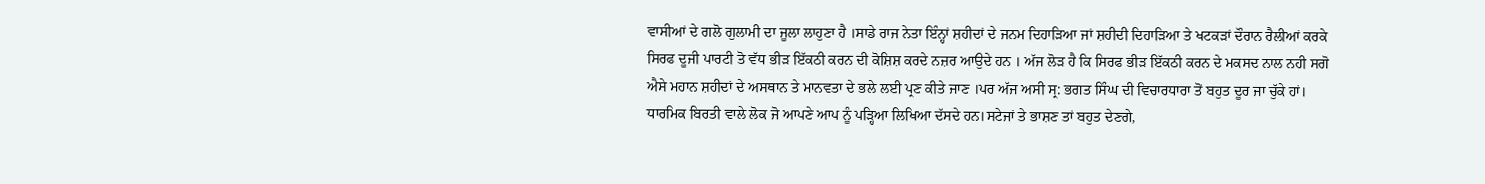ਵਾਸੀਆਂ ਦੇ ਗਲੋ ਗੁਲਾਮੀ ਦਾ ਜੂਲਾ ਲਾਹੁਣਾ ਹੈ ।ਸਾਡੇ ਰਾਜ ਨੇਤਾ ਇੰਨ੍ਹਾਂ ਸ਼ਹੀਦਾਂ ਦੇ ਜਨਮ ਦਿਹਾੜਿਆ ਜਾਂ ਸ਼ਹੀਦੀ ਦਿਹਾੜਿਆ ਤੇ ਖਟਕੜਾਂ ਦੌਰਾਨ ਰੈਲੀਆਂ ਕਰਕੇ ਸਿਰਫ ਦੂਜੀ ਪਾਰਟੀ ਤੋ ਵੱਧ ਭੀੜ ਇੱਕਠੀ ਕਰਨ ਦੀ ਕੋਸ਼ਿਸ਼ ਕਰਦੇ ਨਜ਼ਰ ਆਉਦੇ ਹਨ । ਅੱਜ ਲੋੜ ਹੈ ਕਿ ਸਿਰਫ ਭੀੜ ਇੱਕਠੀ ਕਰਨ ਦੇ ਮਕਸਦ ਨਾਲ ਨਹੀ ਸਗੋ ਐਸੇ ਮਹਾਨ ਸ਼ਹੀਦਾਂ ਦੇ ਅਸਥਾਨ ਤੇ ਮਾਨਵਤਾ ਦੇ ਭਲੇ ਲਈ ਪ੍ਰਣ ਕੀਤੇ ਜਾਣ ।ਪਰ ਅੱਜ ਅਸੀ ਸ੍ਰ: ਭਗਤ ਸਿੰਘ ਦੀ ਵਿਚਾਰਧਾਰਾ ਤੋਂ ਬਹੁਤ ਦੂਰ ਜਾ ਚੁੱਕੇ ਹਾਂ। ਧਾਰਮਿਕ ਬਿਰਤੀ ਵਾਲੇ ਲੋਕ ਜੋ ਆਪਣੇ ਆਪ ਨੂੰ ਪੜ੍ਹਿਆ ਲਿਖਿਆ ਦੱਸਦੇ ਹਨ।ਸਟੇਜਾਂ ਤੇ ਭਾਸ਼ਣ ਤਾਂ ਬਹੁਤ ਦੇਣਗੇ,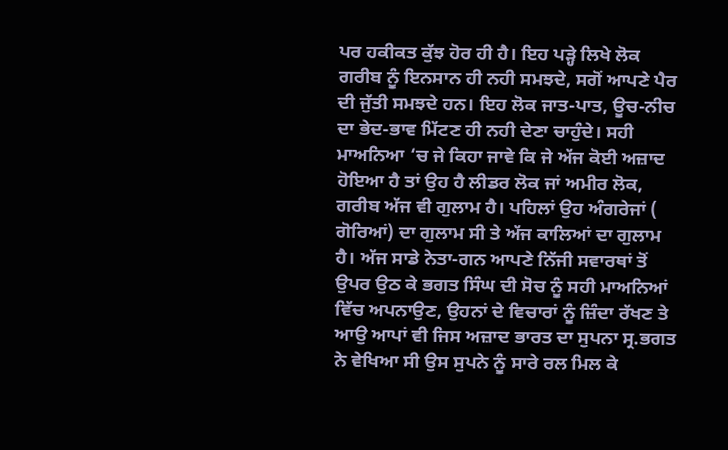ਪਰ ਹਕੀਕਤ ਕੁੱਝ ਹੋਰ ਹੀ ਹੈ। ਇਹ ਪੜ੍ਹੇ ਲਿਖੇ ਲੋਕ ਗਰੀਬ ਨੂੰ ਇਨਸਾਨ ਹੀ ਨਹੀ ਸਮਝਦੇ, ਸਗੋਂ ਆਪਣੇ ਪੈਰ ਦੀ ਜੁੱਤੀ ਸਮਝਦੇ ਹਨ। ਇਹ ਲੋਕ ਜਾਤ-ਪਾਤ, ਊਚ-ਨੀਚ ਦਾ ਭੇਦ-ਭਾਵ ਮਿੱਟਣ ਹੀ ਨਹੀ ਦੇਣਾ ਚਾਹੁੰਦੇ। ਸਹੀ ਮਾਅਨਿਆ ‘ਚ ਜੇ ਕਿਹਾ ਜਾਵੇ ਕਿ ਜੇ ਅੱਜ ਕੋਈ ਅਜ਼ਾਦ ਹੋਇਆ ਹੈ ਤਾਂ ਉਹ ਹੈ ਲੀਡਰ ਲੋਕ ਜਾਂ ਅਮੀਰ ਲੋਕ, ਗਰੀਬ ਅੱਜ ਵੀ ਗੁਲਾਮ ਹੈ। ਪਹਿਲਾਂ ਉਹ ਅੰਗਰੇਜਾਂ ( ਗੋਰਿਆਂ) ਦਾ ਗੁਲਾਮ ਸੀ ਤੇ ਅੱਜ ਕਾਲਿਆਂ ਦਾ ਗੁਲਾਮ ਹੈ। ਅੱਜ ਸਾਡੇ ਨੇਤਾ-ਗਨ ਆਪਣੇ ਨਿੱਜੀ ਸਵਾਰਥਾਂ ਤੋਂ ਉਪਰ ਉਠ ਕੇ ਭਗਤ ਸਿੰਘ ਦੀ ਸੋਚ ਨੂੰ ਸਹੀ ਮਾਅਨਿਆਂ ਵਿੱਚ ਅਪਨਾਉਣ, ਉਹਨਾਂ ਦੇ ਵਿਚਾਰਾਂ ਨੂੰ ਜ਼ਿੰਦਾ ਰੱਖਣ ਤੇ ਆਉ ਆਪਾਂ ਵੀ ਜਿਸ ਅਜ਼ਾਦ ਭਾਰਤ ਦਾ ਸੁਪਨਾ ਸ੍ਰ.ਭਗਤ ਨੇ ਵੇਖਿਆ ਸੀ ਉਸ ਸੁਪਨੇ ਨੂੰ ਸਾਰੇ ਰਲ ਮਿਲ ਕੇ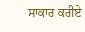ਸਾਕਾਰ ਕਰੀਏ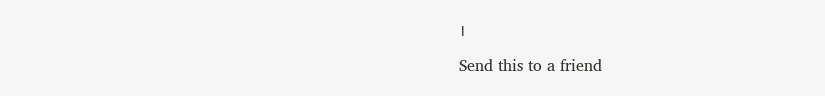।

Send this to a friend